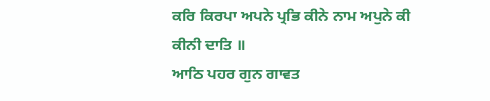ਕਰਿ ਕਿਰਪਾ ਅਪਨੇ ਪ੍ਰਭਿ ਕੀਨੇ ਨਾਮ ਅਪੁਨੇ ਕੀ ਕੀਨੀ ਦਾਤਿ ॥
ਆਠਿ ਪਹਰ ਗੁਨ ਗਾਵਤ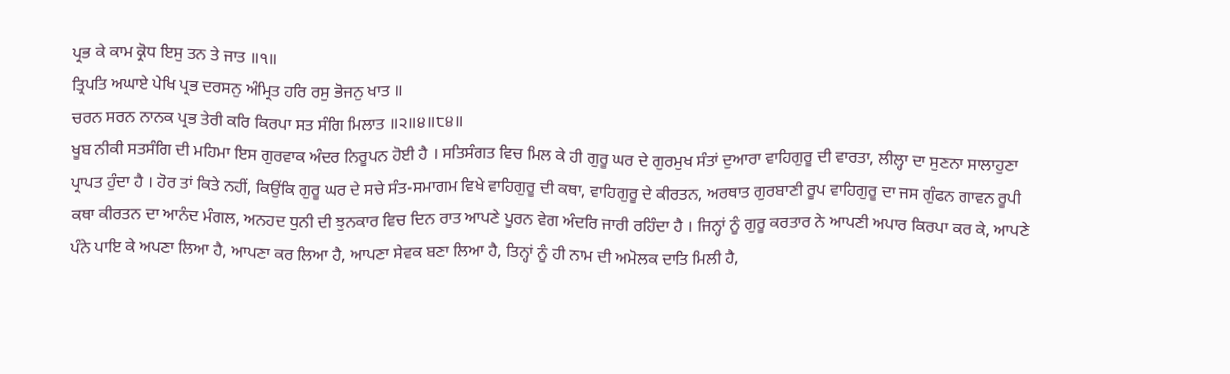ਪ੍ਰਭ ਕੇ ਕਾਮ ਕ੍ਰੋਧ ਇਸੁ ਤਨ ਤੇ ਜਾਤ ॥੧॥
ਤ੍ਰਿਪਤਿ ਅਘਾਏ ਪੇਖਿ ਪ੍ਰਭ ਦਰਸਨੁ ਅੰਮ੍ਰਿਤ ਹਰਿ ਰਸੁ ਭੋਜਨੁ ਖਾਤ ॥
ਚਰਨ ਸਰਨ ਨਾਨਕ ਪ੍ਰਭ ਤੇਰੀ ਕਰਿ ਕਿਰਪਾ ਸਤ ਸੰਗਿ ਮਿਲਾਤ ॥੨॥੪॥੮੪॥
ਖੂਬ ਨੀਕੀ ਸਤਸੰਗਿ ਦੀ ਮਹਿਮਾ ਇਸ ਗੁਰਵਾਕ ਅੰਦਰ ਨਿਰੂਪਨ ਹੋਈ ਹੈ । ਸਤਿਸੰਗਤ ਵਿਚ ਮਿਲ ਕੇ ਹੀ ਗੁਰੂ ਘਰ ਦੇ ਗੁਰਮੁਖ ਸੰਤਾਂ ਦੁਆਰਾ ਵਾਹਿਗੁਰੂ ਦੀ ਵਾਰਤਾ, ਲੀਲ੍ਹਾ ਦਾ ਸੁਣਨਾ ਸਾਲਾਹੁਣਾ ਪ੍ਰਾਪਤ ਹੁੰਦਾ ਹੈ । ਹੋਰ ਤਾਂ ਕਿਤੇ ਨਹੀਂ, ਕਿਉਂਕਿ ਗੁਰੂ ਘਰ ਦੇ ਸਚੇ ਸੰਤ-ਸਮਾਗਮ ਵਿਖੇ ਵਾਹਿਗੁਰੂ ਦੀ ਕਥਾ, ਵਾਹਿਗੁਰੂ ਦੇ ਕੀਰਤਨ, ਅਰਥਾਤ ਗੁਰਬਾਣੀ ਰੂਪ ਵਾਹਿਗੁਰੂ ਦਾ ਜਸ ਗੁੰਫਨ ਗਾਵਨ ਰੂਪੀ ਕਥਾ ਕੀਰਤਨ ਦਾ ਆਨੰਦ ਮੰਗਲ, ਅਨਹਦ ਧੁਨੀ ਦੀ ਝੁਨਕਾਰ ਵਿਚ ਦਿਨ ਰਾਤ ਆਪਣੇ ਪੂਰਨ ਵੇਗ ਅੰਦਰਿ ਜਾਰੀ ਰਹਿੰਦਾ ਹੈ । ਜਿਨ੍ਹਾਂ ਨੂੰ ਗੁਰੂ ਕਰਤਾਰ ਨੇ ਆਪਣੀ ਅਪਾਰ ਕਿਰਪਾ ਕਰ ਕੇ, ਆਪਣੇ ਪੰਨੇ ਪਾਇ ਕੇ ਅਪਣਾ ਲਿਆ ਹੈ, ਆਪਣਾ ਕਰ ਲਿਆ ਹੈ, ਆਪਣਾ ਸੇਵਕ ਬਣਾ ਲਿਆ ਹੈ, ਤਿਨ੍ਹਾਂ ਨੂੰ ਹੀ ਨਾਮ ਦੀ ਅਮੋਲਕ ਦਾਤਿ ਮਿਲੀ ਹੈ,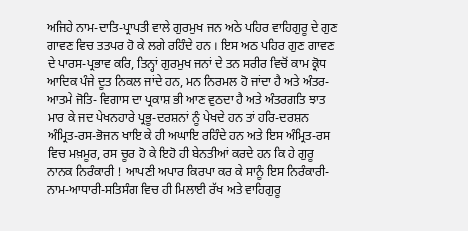ਅਜਿਹੇ ਨਾਮ-ਦਾਤਿ-ਪ੍ਰਾਪਤੀ ਵਾਲੇ ਗੁਰਮੁਖ ਜਨ ਅਠੇ ਪਹਿਰ ਵਾਹਿਗੁਰੂ ਦੇ ਗੁਣ ਗਾਵਣ ਵਿਚ ਤਤਪਰ ਹੋ ਕੇ ਲਗੇ ਰਹਿੰਦੇ ਹਨ । ਇਸ ਅਠ ਪਹਿਰ ਗੁਣ ਗਾਵਣ ਦੇ ਪਾਰਸ-ਪ੍ਰਭਾਵ ਕਰਿ, ਤਿਨ੍ਹਾਂ ਗੁਰਮੁਖ ਜਨਾਂ ਦੇ ਤਨ ਸਰੀਰ ਵਿਚੋਂ ਕਾਮ ਕ੍ਰੋਧ ਆਦਿਕ ਪੰਜੇ ਦੂਤ ਨਿਕਲ ਜਾਂਦੇ ਹਨ, ਮਨ ਨਿਰਮਲ ਹੋ ਜਾਂਦਾ ਹੈ ਅਤੇ ਅੰਤਰ-ਆਤਮੇ ਜੋਤਿ- ਵਿਗਾਸ ਦਾ ਪ੍ਰਕਾਸ਼ ਭੀ ਆਣ ਵੁਠਦਾ ਹੈ ਅਤੇ ਅੰਤਰਗਤਿ ਝਾਤ ਮਾਰ ਕੇ ਜਦ ਪੇਖਨਹਾਰੇ ਪ੍ਰਭੂ-ਦਰਸ਼ਨਾਂ ਨੂੰ ਪੇਖਦੇ ਹਨ ਤਾਂ ਹਰਿ-ਦਰਸ਼ਨ ਅੰਮ੍ਰਿਤ-ਰਸ-ਭੋਜਨ ਖਾਇ ਕੇ ਹੀ ਅਘਾਇ ਰਹਿੰਦੇ ਹਨ ਅਤੇ ਇਸ ਅੰਮ੍ਰਿਤ-ਰਸ ਵਿਚ ਮਖ਼ਮੂਰ, ਰਸ ਚੂਰ ਹੋ ਕੇ ਇਹੋ ਹੀ ਬੇਨਤੀਆਂ ਕਰਦੇ ਹਨ ਕਿ ਹੇ ਗੁਰੂ ਨਾਨਕ ਨਿਰੰਕਾਰੀ ! ਆਪਣੀ ਅਪਾਰ ਕਿਰਪਾ ਕਰ ਕੇ ਸਾਨੂੰ ਇਸ ਨਿਰੰਕਾਰੀ-ਨਾਮ-ਆਧਾਰੀ-ਸਤਿਸੰਗ ਵਿਚ ਹੀ ਮਿਲਾਈ ਰੱਖ ਅਤੇ ਵਾਹਿਗੁਰੂ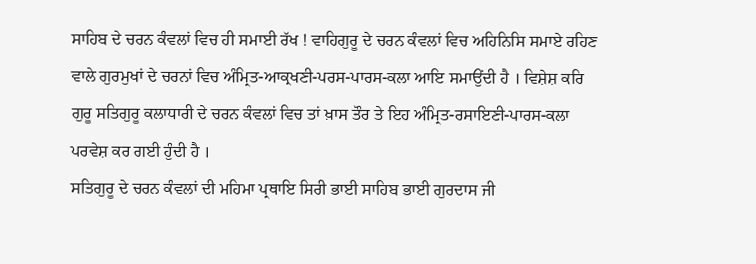ਸਾਹਿਬ ਦੇ ਚਰਨ ਕੰਵਲਾਂ ਵਿਚ ਹੀ ਸਮਾਈ ਰੱਖ ! ਵਾਹਿਗੁਰੂ ਦੇ ਚਰਨ ਕੰਵਲਾਂ ਵਿਚ ਅਹਿਨਿਸਿ ਸਮਾਏ ਰਹਿਣ ਵਾਲੇ ਗੁਰਮੁਖਾਂ ਦੇ ਚਰਨਾਂ ਵਿਚ ਅੰਮ੍ਰਿਤ-ਆਕ੍ਰਖਣੀ-ਪਰਸ-ਪਾਰਸ-ਕਲਾ ਆਇ ਸਮਾਉਂਦੀ ਹੈ । ਵਿਸ਼ੇਸ਼ ਕਰਿ ਗੁਰੂ ਸਤਿਗੁਰੂ ਕਲਾਧਾਰੀ ਦੇ ਚਰਨ ਕੰਵਲਾਂ ਵਿਚ ਤਾਂ ਖ਼ਾਸ ਤੌਰ ਤੇ ਇਹ ਅੰਮ੍ਰਿਤ-ਰਸਾਇਣੀ-ਪਾਰਸ-ਕਲਾ ਪਰਵੇਸ਼ ਕਰ ਗਈ ਹੁੰਦੀ ਹੈ ।
ਸਤਿਗੁਰੂ ਦੇ ਚਰਨ ਕੰਵਲਾਂ ਦੀ ਮਹਿਮਾ ਪ੍ਰਥਾਇ ਸਿਰੀ ਭਾਈ ਸਾਹਿਬ ਭਾਈ ਗੁਰਦਾਸ ਜੀ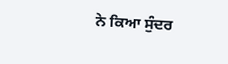ਨੇ ਕਿਆ ਸੁੰਦਰ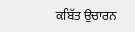ਕਬਿੱਤ ਉਚਾਰਨ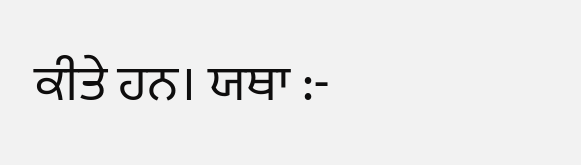ਕੀਤੇ ਹਨ। ਯਥਾ :-